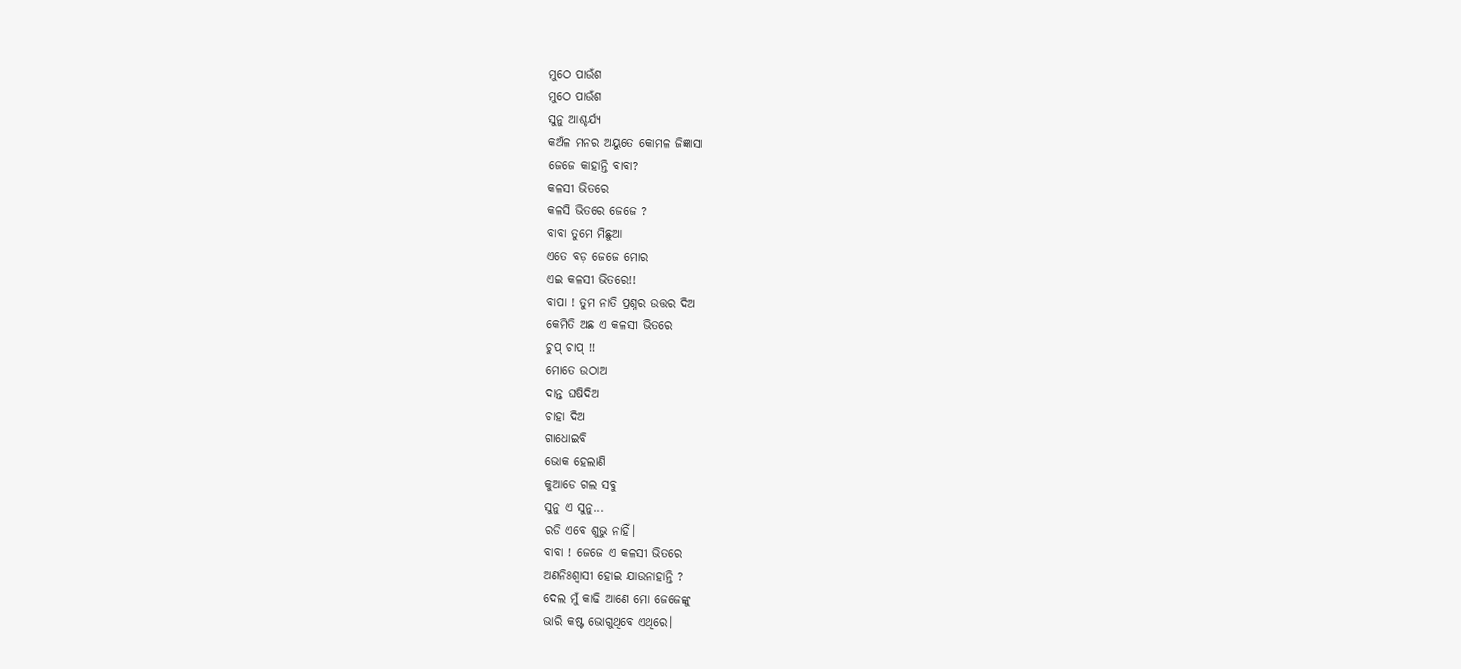ମୁଠେ ପାଉଁଶ
ମୁଠେ ପାଉଁଶ
ସୁନୁ ଆଶ୍ଚର୍ଯ୍ୟ
କଅଁଳ ମନର ଅୟୁତେ କୋମଳ ଜିଜ୍ଞାସା
ଜେଜେ କାହାନ୍ତି ବାବା?
କଳସୀ ଭିତରେ
କଳସି ଭିତରେ ଜେଜେ ?
ବାବା ତୁମେ ମିଛୁଆ
ଏତେ ବଡ଼ ଜେଜେ ମୋର
ଏଇ କଳସୀ ଭିତରେ!!
ବାପା ! ତୁମ ନାତି ପ୍ରଶ୍ନର ଉତ୍ତର ଦିଅ
କେମିତି ଅଛ ଏ କଳସୀ ଭିତରେ
ଚୁପ୍ ଚାପ୍ !!
ମୋତେ ଉଠାଅ
ଦାନ୍ତ ଘଷିଦିଅ
ଚାହା ଦିଅ
ଗାଧୋଇବି
ଭୋକ ହେଲାଣି
କୁଆଡେ ଗଲ ସବୁ
ସୁନୁ ଏ ସୁନୁ...
ରଡି ଏବେ ଶୁଭୁ ନାହିଁ।
ବାବା ! ଜେଜେ ଏ କଳସୀ ଭିତରେ
ଅଣନିଃଶ୍ୱାସୀ ହୋଇ ଯାଉନାହାନ୍ତି ?
ଦେଲ ମୁଁ କାଢି ଆଣେ ମୋ ଜେଜେଙ୍କୁ
ଭାରି କଷ୍ଟ ଭୋଗୁଥିବେ ଏଥିରେ।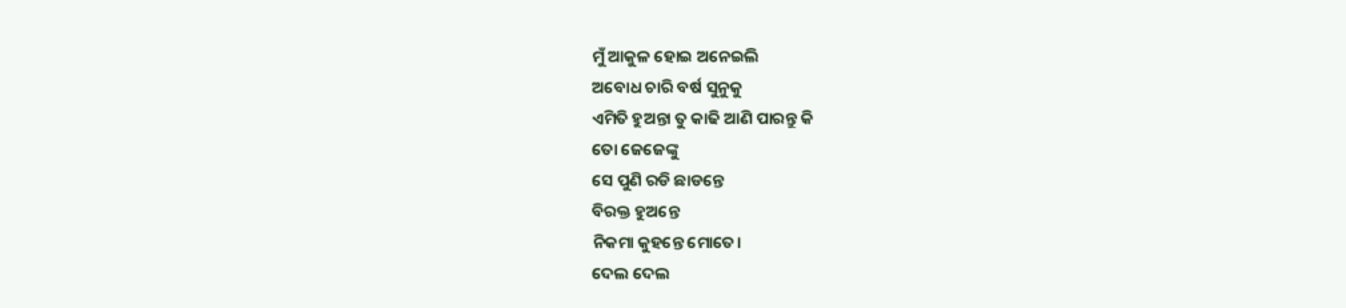ମୁଁ ଆକୁଳ ହୋଇ ଅନେଇଲି
ଅବୋଧ ଚାରି ବର୍ଷ ସୁନୁକୁ
ଏମିତି ହୁଅନ୍ତା ତୁ କାଢି ଆଣି ପାରନ୍ତୁ କି
ତୋ ଜେଜେଙ୍କୁ
ସେ ପୁଣି ରଡି ଛାଡନ୍ତେ
ବିରକ୍ତ ହୁଅନ୍ତେ
ନିକମା କୁହନ୍ତେ ମୋତେ।
ଦେଲ ଦେଲ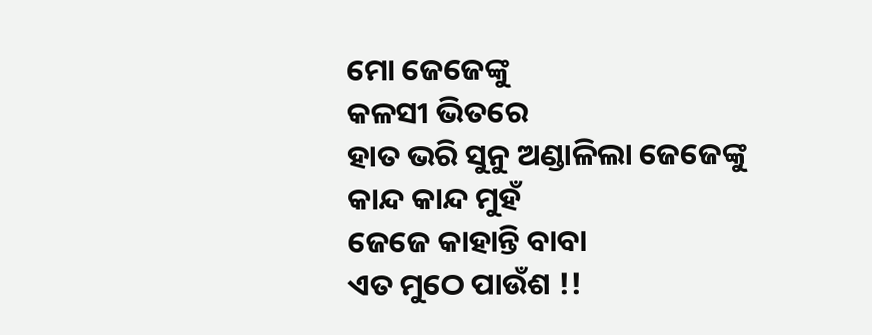ମୋ ଜେଜେଙ୍କୁ
କଳସୀ ଭିତରେ
ହାତ ଭରି ସୁନୁ ଅଣ୍ଡାଳିଲା ଜେଜେଙ୍କୁ
କାନ୍ଦ କାନ୍ଦ ମୁହଁ
ଜେଜେ କାହାନ୍ତି ବାବା
ଏତ ମୁଠେ ପାଉଁଶ !!